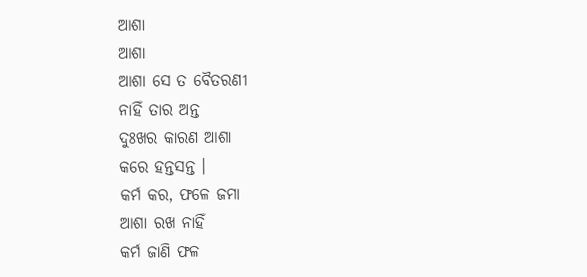ଆଶା
ଆଶା
ଆଶା ସେ ତ ବୈତରଣୀ
ନାହିଁ ତାର ଅନ୍ତ
ଦୁଃଖର କାରଣ ଆଶା
କରେ ହନ୍ତସନ୍ତ ।
କର୍ମ କର, ଫଳେ ଜମା
ଆଶା ରଖ ନାହିଁ
କର୍ମ ଜାଣି ଫଳ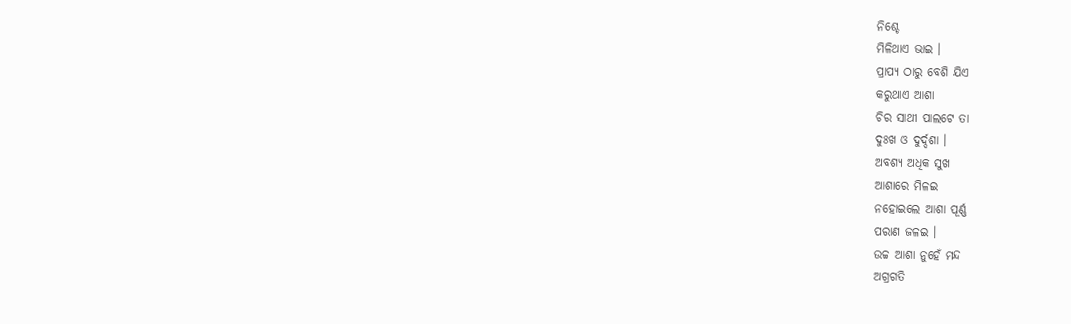ନିଶ୍ଚେ
ମିଳିଥାଏ ଭାଇ ।
ପ୍ରାପ୍ୟ ଠାରୁ ବେଶି ଯିଏ
କରୁଥାଏ ଆଶା
ଚିର ସାଥୀ ପାଲଟେ ତା
ଦୁଃଖ ଓ ଦୁର୍ଦ୍ଦଶା ।
ଅବଶ୍ୟ ଅଧିକ ସୁଖ
ଆଶାରେ ମିଳଇ
ନହୋଇଲେ ଆଶା ପୂର୍ଣ୍ଣ
ପରାଣ ଜଳଇ ।
ଉଚ୍ଚ ଆଶା ନୁହେଁ ମନ୍ଦ
ଅଗ୍ରଗତି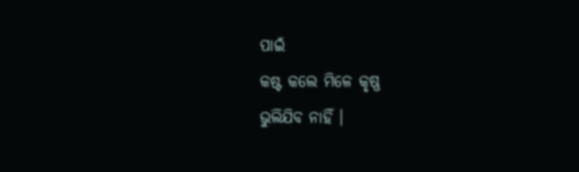ପାଇଁ
କଷ୍ଟ କଲେ ମିଳେ କୃଷ୍ଣ
ଭୁଲିଯିବ ନାହିଁ ।